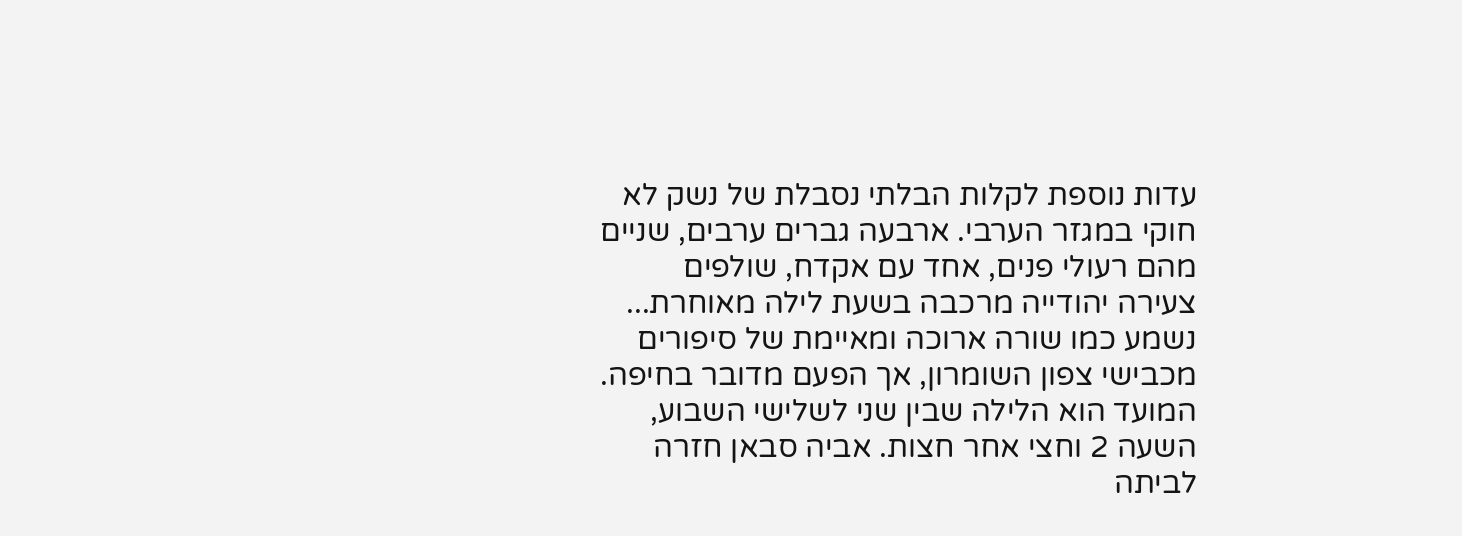עדות נוספת לקלות הבלתי נסבלת של נשק לא חוקי במגזר הערבי. ארבעה גברים ערבים, שניים מהם רעולי פנים, אחד עם אקדח, שולפים צעירה יהודייה מרכבה בשעת לילה מאוחרת... נשמע כמו שורה ארוכה ומאיימת של סיפורים מכבישי צפון השומרון, אך הפעם מדובר בחיפה.
המועד הוא הלילה שבין שני לשלישי השבוע, השעה 2 וחצי אחר חצות. אביה סבאן חזרה לביתה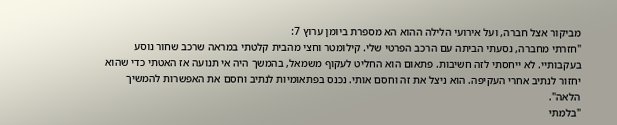מביקור אצל חברה, ועל אירועי הלילה ההוא הא מספרת ביומן ערוץ 7:
"חזרתי מחברה, נסעתי הביתה עם הרכב הפרטי שלי. קילומטר וחצי מהבית קלטתי במראה שרכב שחור נוסע בעקבותיי. לא ייחסתי לזה חשיבות. פתאום הוא החליט לעקוף משמאל, בהמשך היה אי תנועה אז האטתי כדי שהוא יחזור לנתיב אחרי העקיפה. הוא ניצל את זה וחסם אותי. נכנס בפתאומיות לנתיב וחסם את האפשרות להמשיך הלאה".
"בלמתי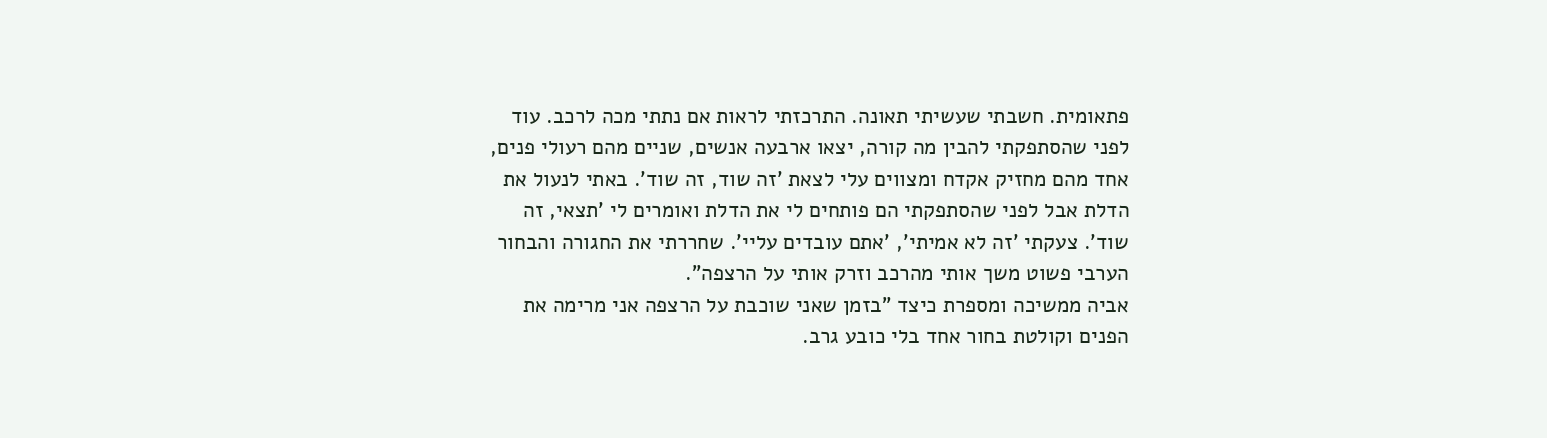פתאומית. חשבתי שעשיתי תאונה. התרכזתי לראות אם נתתי מכה לרכב. עוד לפני שהסתפקתי להבין מה קורה, יצאו ארבעה אנשים, שניים מהם רעולי פנים, אחד מהם מחזיק אקדח ומצווים עלי לצאת 'זה שוד, זה שוד'. באתי לנעול את הדלת אבל לפני שהסתפקתי הם פותחים לי את הדלת ואומרים לי 'תצאי, זה שוד'. צעקתי 'זה לא אמיתי', 'אתם עובדים עליי'. שחררתי את החגורה והבחור הערבי פשוט משך אותי מהרכב וזרק אותי על הרצפה".
אביה ממשיכה ומספרת כיצד "בזמן שאני שוכבת על הרצפה אני מרימה את הפנים וקולטת בחור אחד בלי כובע גרב.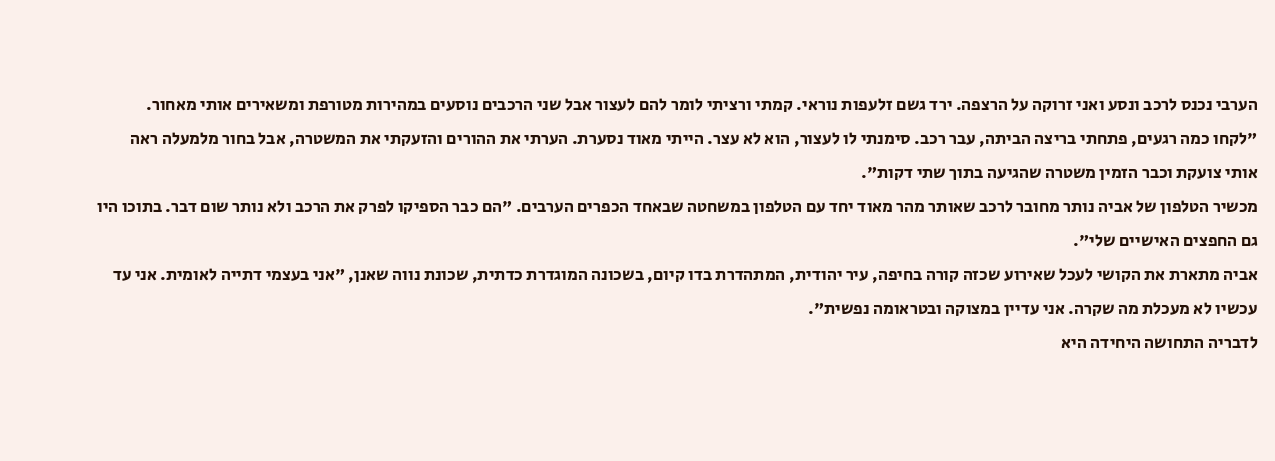הערבי נכנס לרכב ונסע ואני זרוקה על הרצפה. ירד גשם זלעפות נוראי. קמתי ורציתי לומר להם לעצור אבל שני הרכבים נוסעים במהירות מטורפת ומשאירים אותי מאחור.
"לקחו כמה רגעים, פתחתי בריצה הביתה, עבר רכב. סימנתי לו לעצור, הוא לא עצר. הייתי מאוד נסערת. הערתי את ההורים והזעקתי את המשטרה, אבל בחור מלמעלה ראה אותי צועקת וכבר הזמין משטרה שהגיעה בתוך שתי דקות".
מכשיר הטלפון של אביה נותר מחובר לרכב שאותר מהר מאוד יחד עם הטלפון במשחטה שבאחד הכפרים הערבים. "הם כבר הספיקו לפרק את הרכב ולא נותר שום דבר. בתוכו היו גם החפצים האישיים שלי".
אביה מתארת את הקושי לעכל שאירוע שכזה קורה בחיפה, עיר יהודית, המתהדרת בדו קיום, בשכונה המוגדרת כדתית, שכונת נווה שאנן, "אני בעצמי דתייה לאומית. אני עד עכשיו לא מעכלת מה שקרה. אני עדיין במצוקה ובטראומה נפשית".
לדבריה התחושה היחידה היא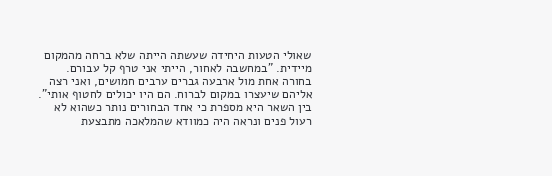שאולי הטעות היחידה שעשתה הייתה שלא ברחה מהמקום מיידית. "במחשבה לאחור, הייתי אני טרף קל עבורם. בחורה אחת מול ארבעה גברים ערבים חמושים, ואני רצה אליהם שיעצרו במקום לברוח. הם היו יכולים לחטוף אותי".
בין השאר היא מספרת כי אחד הבחורים נותר כשהוא לא רעול פנים ונראה היה כמוודא שהמלאכה מתבצעת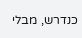כנדרש, מבלי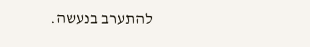להתערב בנעשה.